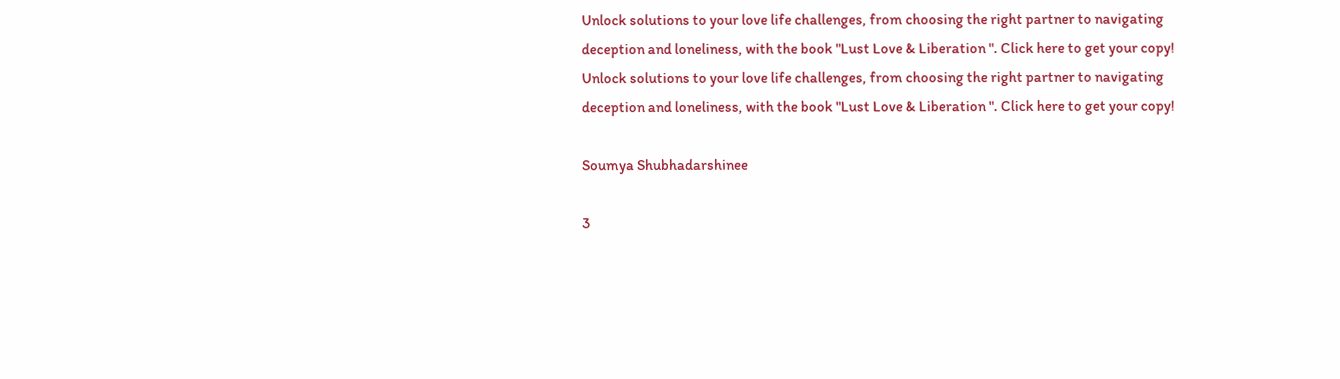Unlock solutions to your love life challenges, from choosing the right partner to navigating deception and loneliness, with the book "Lust Love & Liberation ". Click here to get your copy!
Unlock solutions to your love life challenges, from choosing the right partner to navigating deception and loneliness, with the book "Lust Love & Liberation ". Click here to get your copy!

Soumya Shubhadarshinee

3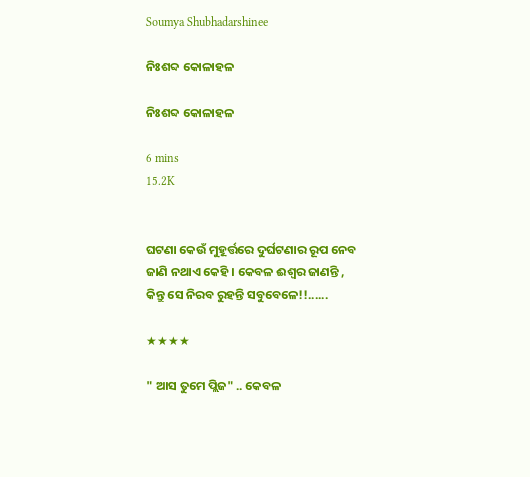Soumya Shubhadarshinee

ନିଃଶବ୍ଦ କୋଳାହଳ

ନିଃଶବ୍ଦ କୋଳାହଳ

6 mins
15.2K


ଘଟଣା କେଉଁ ମୁହୂର୍ତ୍ତରେ ଦୁର୍ଘଟଣାର ରୂପ ନେବ ଜାଣି ନଥାଏ କେହି । କେବଳ ଈଶ୍ୱର ଜାଣନ୍ତି , କିନ୍ତୁ ସେ ନିରବ ରୁହନ୍ତି ସବୁବେଳେ!!......

★★★★

" ଆସ ତୁମେ ପ୍ଲିଜ" .. କେବଳ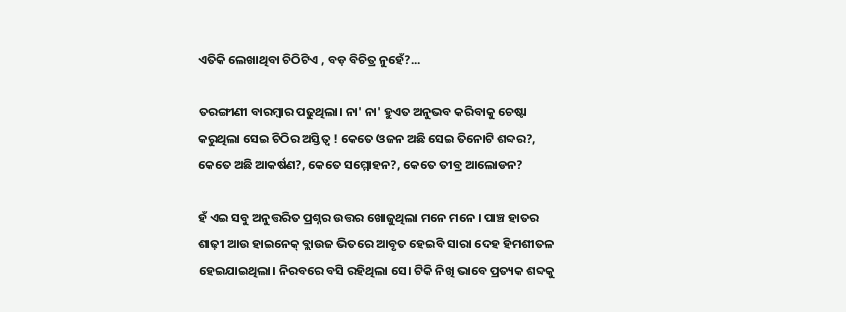ଏତିକି ଲେଖାଥିବା ଚିଠିଟିଏ , ବଡ଼ ବିଚିତ୍ର ନୁହେଁ?...

ତରଙ୍ଗୀଣୀ ବାରମ୍ବାର ପଢୁଥିଲା। ନା' ନା' ହୁଏତ ଅନୁଭବ କରିବାକୁ ଚେଷ୍ଟା କରୁଥିଲା ସେଇ ଚିଠିର ଅସ୍ତିତ୍ବ ! କେତେ ଓଜନ ଅଛି ସେଇ ତିନୋଟି ଶବ୍ଦର?, କେତେ ଅଛି ଆକର୍ଷଣ?, କେତେ ସମ୍ମୋହନ?, କେତେ ତୀବ୍ର ଆଲୋଡନ?

ହଁ ଏଇ ସବୁ ଅନୁତ୍ତରିତ ପ୍ରଶ୍ନର ଉତ୍ତର ଖୋଜୁଥିଲା ମନେ ମନେ । ପାଞ୍ଚ ହାତର ଶାଢ଼ୀ ଆଉ ହାଇନେକ୍ ବ୍ଲାଉଜ ଭିତରେ ଆବୃତ ହେଇବି ସାରା ଦେହ ହିମଶୀତଳ ହେଇଯାଇଥିଲା। ନିରବରେ ବସି ରହିଥିଲା ସେ। ଟିକି ନିଖି ଭାବେ ପ୍ରତ୍ୟକ ଶବ୍ଦକୁ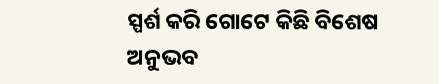ସ୍ପର୍ଶ କରି ଗୋଟେ କିଛି ବିଶେଷ ଅନୁଭବ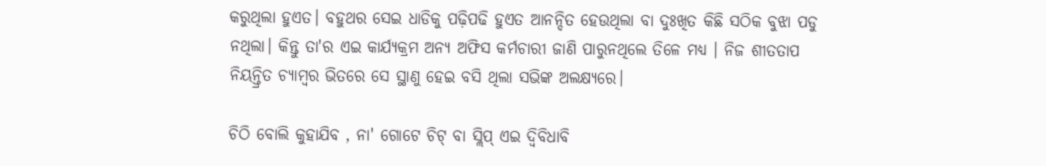କରୁଥିଲା ହୁଏତ। ବହୁଥର ସେଇ ଧାଡିକୁ ପଢ଼ିପଢି ହୁଏତ ଆନନ୍ଦିତ ହେଉଥିଲା ବା ଦୁଃଖିତ କିଛି ସଠିକ ବୁଝା ପଡୁ ନଥିଲା। କିନ୍ତୁ ତା'ର ଏଇ କାର୍ଯ୍ୟକ୍ରମ ଅନ୍ୟ ଅଫିସ କର୍ମଚାରୀ ଜାଣି ପାରୁନଥିଲେ ତିଳେ ମଧ୍ୟ । ନିଜ ଶୀତତାପ ନିୟନ୍ତ୍ରିତ ଚ୍ୟାମ୍ବର ଭିତରେ ସେ ସ୍ଥାଣୁ ହେଇ ବସି ଥିଲା ସଭିଙ୍କ ଅଲକ୍ଷ୍ୟରେ।

ଚିଠି ବୋଲି କୁହାଯିବ , ନା' ଗୋଟେ ଚିଟ୍ ବା ସ୍ଲିପ୍ ଏଇ ଦ୍ଵିବିଧାବି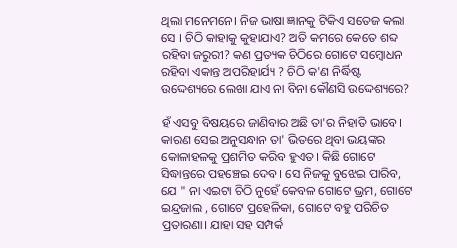ଥିଲା ମନେମନେ। ନିଜ ଭାଷା ଜ୍ଞାନକୁ ଟିକିଏ ସତେଜ କଲା ସେ । ଚିଠି କାହାକୁ କୁହାଯାଏ? ଅତି କମରେ କେତେ ଶବ୍ଦ ରହିବା ଜରୁରୀ? କଣ ପ୍ରତ୍ୟକ ଚିଠିରେ ଗୋଟେ ସମ୍ବୋଧନ ରହିବା ଏକାନ୍ତ ଅପରିହାର୍ଯ୍ୟ ? ଚିଠି କ'ଣ ନିର୍ଦ୍ଧିଷ୍ଟ ଉଦ୍ଦେଶ୍ୟରେ ଲେଖା ଯାଏ ନା ବିନା କୌଣସି ଉଦ୍ଦେଶ୍ୟରେ?

ହଁ ଏସବୁ ବିଷୟରେ ଜାଣିବାର ଅଛି ତା'ର ନିହାତି ଭାବେ। କାରଣ ସେଇ ଅନୁସନ୍ଧାନ ତା' ଭିତରେ ଥିବା ଭୟଙ୍କର କୋଳାହଳକୁ ପ୍ରଶମିତ କରିବ ହୁଏତ। କିଛି ଗୋଟେ ସିଦ୍ଧାନ୍ତରେ ପହଞ୍ଚେଇ ଦେବ। ସେ ନିଜକୁ ବୁଝେଇ ପାରିବ, ଯେ " ନା ଏଇଟା ଚିଠି ନୁହେଁ କେବଳ ଗୋଟେ ଭ୍ରମ, ଗୋଟେ ଇନ୍ଦ୍ରଜାଲ , ଗୋଟେ ପ୍ରହେଳିକା, ଗୋଟେ ବହୁ ପରିଚିତ ପ୍ରତାରଣା। ଯାହା ସହ ସମ୍ପର୍କ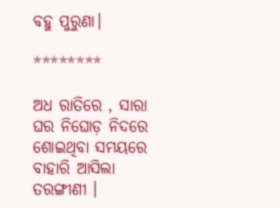ବହୁ ପୁରୁଣା।

********

ଅଧ ରାତିରେ , ସାରା ଘର ନିଘୋଡ଼ ନିଦରେ ଶୋଇଥିବା ସମୟରେ ବାହାରି ଆସିଲା ତରଙ୍ଗୀଣୀ ।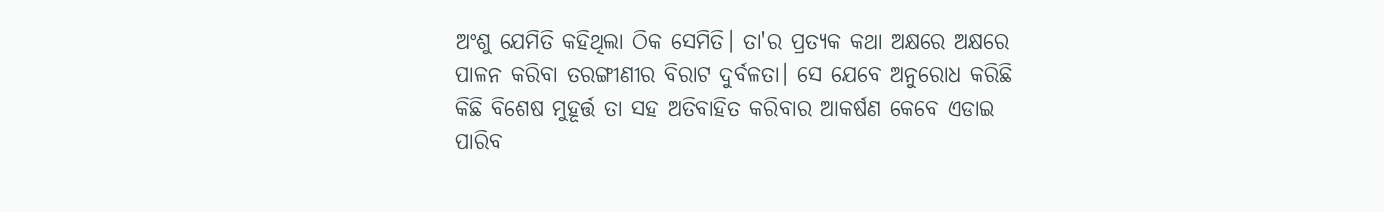ଅଂଶୁ ଯେମିତି କହିଥିଲା ଠିକ ସେମିତି। ତା'ର ପ୍ରତ୍ୟକ କଥା ଅକ୍ଷରେ ଅକ୍ଷରେ ପାଳନ କରିବା ତରଙ୍ଗୀଣୀର ବିରାଟ ଦୁର୍ବଳତା। ସେ ଯେବେ ଅନୁରୋଧ କରିଛି କିଛି ବିଶେଷ ମୁହୂର୍ତ୍ତ ତା ସହ ଅତିବାହିତ କରିବାର ଆକର୍ଷଣ କେବେ ଏଡାଇ ପାରିବ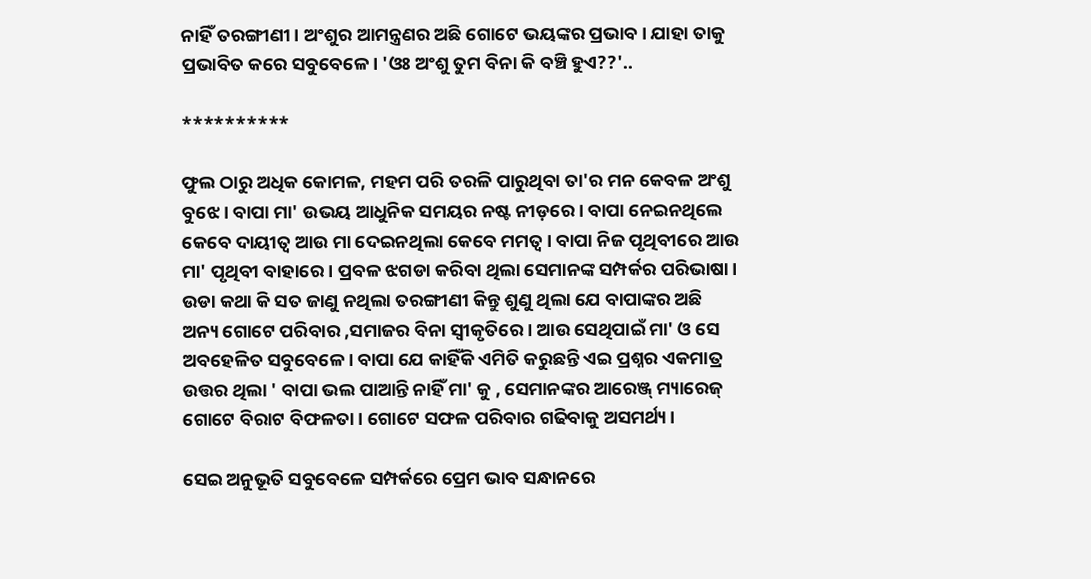ନାହିଁ ତରଙ୍ଗୀଣୀ । ଅଂଶୁର ଆମନ୍ତ୍ରଣର ଅଛି ଗୋଟେ ଭୟଙ୍କର ପ୍ରଭାବ। ଯାହା ତାକୁ ପ୍ରଭାବିତ କରେ ସବୁବେଳେ। 'ଓଃ ଅଂଶୁ ତୁମ ବିନା କି ବଞ୍ଚି ହୁଏ??'..

**********

ଫୁଲ ଠାରୁ ଅଧିକ କୋମଳ, ମହମ ପରି ତରଳି ପାରୁଥିବା ତା'ର ମନ କେବଳ ଅଂଶୁ ବୁଝେ। ବାପା ମା' ଉଭୟ ଆଧୁନିକ ସମୟର ନଷ୍ଟ ନୀଡ଼ରେ। ବାପା ନେଇନଥିଲେ କେବେ ଦାୟୀତ୍ୱ ଆଉ ମା ଦେଇନଥିଲା କେବେ ମମତ୍ୱ। ବାପା ନିଜ ପୃଥିବୀରେ ଆଉ ମା' ପୃଥିବୀ ବାହାରେ। ପ୍ରବଳ ଝଗଡା କରିବା ଥିଲା ସେମାନଙ୍କ ସମ୍ପର୍କର ପରିଭାଷା। ଉଡା କଥା କି ସତ ଜାଣୁ ନଥିଲା ତରଙ୍ଗୀଣୀ କିନ୍ତୁ ଶୁଣୁ ଥିଲା ଯେ ବାପାଙ୍କର ଅଛି ଅନ୍ୟ ଗୋଟେ ପରିବାର ,ସମାଜର ବିନା ସ୍ୱୀକୃତିରେ। ଆଉ ସେଥିପାଇଁ ମା' ଓ ସେ ଅବହେଳିତ ସବୁବେଳେ। ବାପା ଯେ କାହିଁକି ଏମିତି କରୁଛନ୍ତି ଏଇ ପ୍ରଶ୍ନର ଏକମାତ୍ର ଉତ୍ତର ଥିଲା ' ବାପା ଭଲ ପାଆନ୍ତି ନାହିଁ ମା' କୁ , ସେମାନଙ୍କର ଆରେଞ୍ଜ୍ ମ୍ୟାରେଜ୍ ଗୋଟେ ବିରାଟ ବିଫଳତା । ଗୋଟେ ସଫଳ ପରିବାର ଗଢିବାକୁ ଅସମର୍ଥ୍ୟ।

ସେଇ ଅନୁଭୂତି ସବୁବେଳେ ସମ୍ପର୍କରେ ପ୍ରେମ ଭାବ ସନ୍ଧାନରେ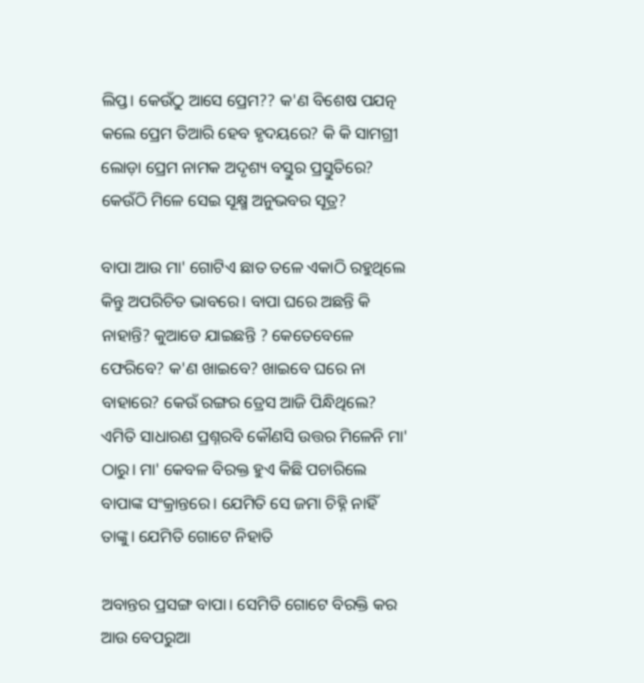ଲିପ୍ତ। କେଉଁଠୁ ଆସେ ପ୍ରେମ?? କ'ଣ ବିଶେଷ ପଯତ୍ନ କଲେ ପ୍ରେମ ତିଆରି ହେବ ହୃଦୟରେ? କି କି ସାମଗ୍ରୀ ଲୋଡ଼ା ପ୍ରେମ ନାମକ ଅଦୃଶ୍ୟ ବସ୍ତୁର ପ୍ରସ୍ତୁତିରେ? କେଉଁଠି ମିଳେ ସେଇ ସୂକ୍ଷ୍ମ ଅନୁଭବର ସୂତ୍ର?

ବାପା ଆଉ ମା' ଗୋଟିଏ ଛାତ ତଳେ ଏକାଠି ରହୁଥିଲେ କିନ୍ତୁ ଅପରିଚିତ ଭାବରେ। ବାପା ଘରେ ଅଛନ୍ତି କି ନାହାନ୍ତି? କୁଆଡେ ଯାଇଛନ୍ତି ? କେତେବେଳେ ଫେରିବେ? କ'ଣ ଖାଇବେ? ଖାଇବେ ଘରେ ନା ବାହାରେ? କେଉଁ ରଙ୍ଗର ଡ୍ରେସ ଆଜି ପିନ୍ଧିଥିଲେ? ଏମିତି ସାଧାରଣ ପ୍ରଶ୍ନରବି କୌଣସି ଉତ୍ତର ମିଳେନି ମା' ଠାରୁ। ମା' କେବଳ ବିରକ୍ତ ହୁଏ କିଛି ପଚାରିଲେ ବାପାଙ୍କ ସଂକ୍ରାନ୍ତରେ। ଯେମିତି ସେ ଜମା ଚିହ୍ନି ନାହିଁ ତାଙ୍କୁ। ଯେମିତି ଗୋଟେ ନିହାତି

ଅବାନ୍ତର ପ୍ରସଙ୍ଗ ବାପା। ସେମିତି ଗୋଟେ ବିରକ୍ତି କର ଆଉ ବେପରୁଆ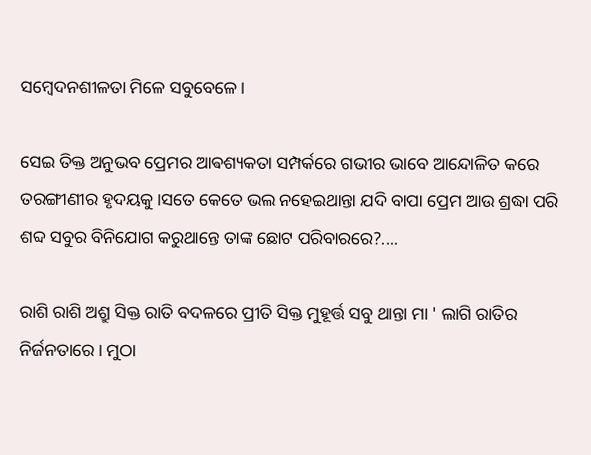ସମ୍ବେଦନଶୀଳତା ମିଳେ ସବୁବେଳେ।

ସେଇ ତିକ୍ତ ଅନୁଭବ ପ୍ରେମର ଆଵଶ୍ୟକତା ସମ୍ପର୍କରେ ଗଭୀର ଭାବେ ଆନ୍ଦୋଳିତ କରେ ତରଙ୍ଗୀଣୀର ହୃଦୟକୁ।ସତେ କେତେ ଭଲ ନହେଇଥାନ୍ତା ଯଦି ବାପା ପ୍ରେମ ଆଉ ଶ୍ରଦ୍ଧା ପରି ଶବ୍ଦ ସବୁର ବିନିଯୋଗ କରୁଥାନ୍ତେ ତାଙ୍କ ଛୋଟ ପରିବାରରେ?....

ରାଶି ରାଶି ଅଶ୍ରୁ ସିକ୍ତ ରାତି ବଦଳରେ ପ୍ରୀତି ସିକ୍ତ ମୁହୂର୍ତ୍ତ ସବୁ ଥାନ୍ତା ମା ' ଲାଗି ରାତିର ନିର୍ଜନତାରେ। ମୁଠା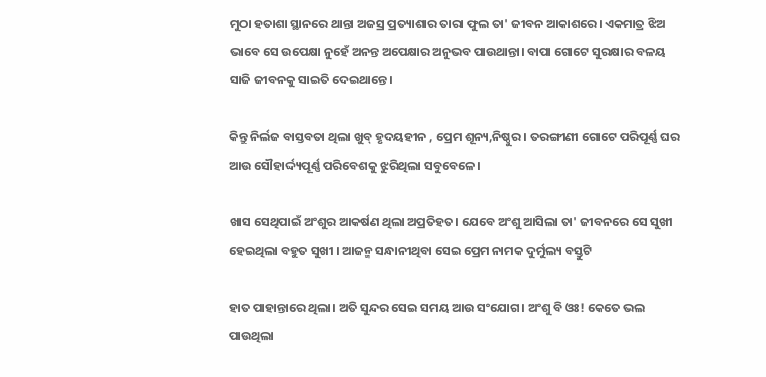ମୁଠା ହତାଶା ସ୍ଥାନରେ ଥାନ୍ତା ଅଜସ୍ର ପ୍ରତ୍ୟାଶାର ତାରା ଫୁଲ ତା' ଜୀବନ ଆକାଶରେ। ଏକମାତ୍ର ଝିଅ ଭାବେ ସେ ଉପେକ୍ଷା ନୁହେଁ ଅନନ୍ତ ଅପେକ୍ଷାର ଅନୁଭବ ପାଉଥାନ୍ତା। ବାପା ଗୋଟେ ସୁରକ୍ଷାର ବଳୟ ସାଜି ଜୀବନକୁ ସାଇତି ଦେଇଥାନ୍ତେ।

କିନ୍ତୁ ନିର୍ଲଜ ବାସ୍ତବତା ଥିଲା ଖୁବ୍ ହୃଦୟହୀନ , ପ୍ରେମ ଶୂନ୍ୟ,ନିଷ୍ଠୁର । ତରଙ୍ଗୀଣୀ ଗୋଟେ ପରିପୂର୍ଣ୍ଣ ଘର ଆଉ ସୌହାର୍ଦ୍ଦ୍ୟପୂର୍ଣ୍ଣ ପରିବେଶକୁ ଝୁରିଥିଲା ସବୁବେଳେ।

ଖାସ ସେଥିପାଇଁ ଅଂଶୁର ଆକର୍ଷଣ ଥିଲା ଅପ୍ରତିହତ। ଯେବେ ଅଂଶୁ ଆସିଲା ତା' ଜୀବନରେ ସେ ସୁଖୀ ହେଇଥିଲା ବହୁତ ସୁଖୀ । ଆଜନ୍ମ ସନ୍ଧାନୀଥିବା ସେଇ ପ୍ରେମ ନାମକ ଦୁର୍ମୁଲ୍ୟ ବସ୍ତୁଟି

ହାତ ପାହାନ୍ତାରେ ଥିଲା। ଅତି ସୁନ୍ଦର ସେଇ ସମୟ ଆଉ ସଂଯୋଗ। ଅଂଶୁ ବି ଓଃ! କେତେ ଭଲ ପାଉଥିଲା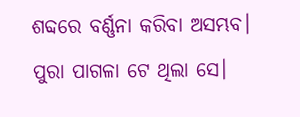ଶବ୍ଦରେ ବର୍ଣ୍ଣନା କରିବା ଅସମ୍ଭବ। ପୁରା ପାଗଳା ଟେ ଥିଲା ସେ।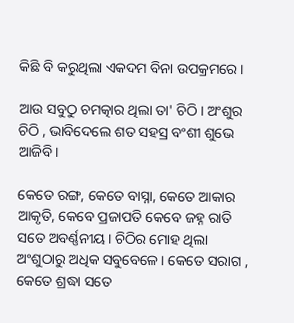କିଛି ବି କରୁଥିଲା ଏକଦମ ବିନା ଉପକ୍ରମରେ।

ଆଉ ସବୁଠୁ ଚମତ୍କାର ଥିଲା ତା' ଚିଠି । ଅଂଶୁର ଚିଠି , ଭାବିଦେଲେ ଶତ ସହସ୍ର ବଂଶୀ ଶୁଭେ ଆଜିବି।

କେତେ ରଙ୍ଗ, କେତେ ବାସ୍ନା, କେତେ ଆକାର ଆକୃତି, କେବେ ପ୍ରଜାପତି କେବେ ଜହ୍ନ ରାତି ସତେ ଅବର୍ଣ୍ଣନୀୟ। ଚିଠିର ମୋହ ଥିଲା ଅଂଶୁଠାରୁ ଅଧିକ ସବୁବେଳେ। କେତେ ସରାଗ , କେତେ ଶ୍ରଦ୍ଧା ସତେ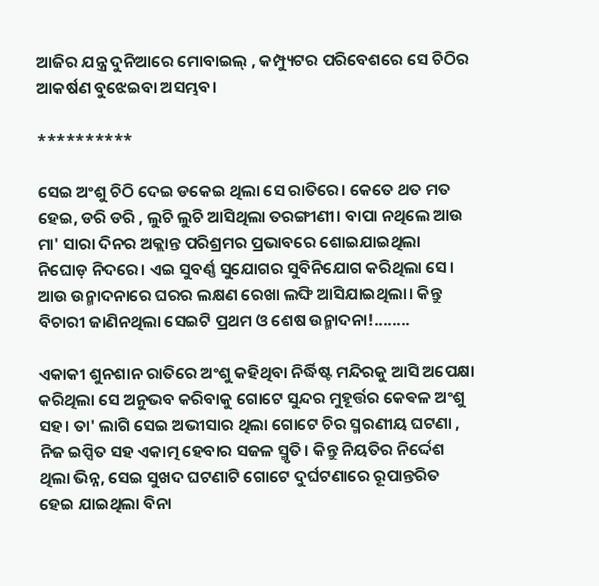ଆଜିର ଯନ୍ତ୍ର ଦୁନିଆରେ ମୋବାଇଲ୍ , କମ୍ପ୍ୟୁଟର ପରିବେଶରେ ସେ ଚିଠିର ଆକର୍ଷଣ ବୁଝେଇବା ଅସମ୍ଭବ।

**********

ସେଇ ଅଂଶୁ ଚିଠି ଦେଇ ଡକେଇ ଥିଲା ସେ ରାତିରେ। କେତେ ଥତ ମତ ହେଇ, ଡରି ଡରି , ଲୁଚି ଲୁଚି ଆସିଥିଲା ତରଙ୍ଗୀଣୀ। ବାପା ନଥିଲେ ଆଉ ମା' ସାରା ଦିନର ଅକ୍ଲାନ୍ତ ପରିଶ୍ରମର ପ୍ରଭାବରେ ଶୋଇଯାଇଥିଲା ନିଘୋଡ଼ ନିଦରେ। ଏଇ ସୁବର୍ଣ୍ଣ ସୁଯୋଗର ସୁବିନିଯୋଗ କରିଥିଲା ସେ। ଆଉ ଉନ୍ମାଦନାରେ ଘରର ଲକ୍ଷଣ ରେଖା ଲଙ୍ଘି ଆସିଯାଇଥିଲା। କିନ୍ତୁ ବିଚାରୀ ଜାଣିନଥିଲା ସେଇଟି ପ୍ରଥମ ଓ ଶେଷ ଉନ୍ମାଦନା!........

ଏକାକୀ ଶୁନଶାନ ରାତିରେ ଅଂଶୁ କହିଥିବା ନିର୍ଦ୍ଧିଷ୍ଟ ମନ୍ଦିରକୁ ଆସି ଅପେକ୍ଷା କରିଥିଲା ସେ ଅନୁଭବ କରିବାକୁ ଗୋଟେ ସୁନ୍ଦର ମୁହୂର୍ତ୍ତର କେଵଳ ଅଂଶୁ ସହ। ତା' ଲାଗି ସେଇ ଅଭୀସାର ଥିଲା ଗୋଟେ ଚିର ସ୍ମରଣୀୟ ଘଟଣା , ନିଜ ଇପ୍ସିତ ସହ ଏକାତ୍ମ ହେବାର ସଜଳ ସ୍ମୃତି। କିନ୍ତୁ ନିୟତିର ନିର୍ଦ୍ଦେଶ ଥିଲା ଭିନ୍ନ, ସେଇ ସୁଖଦ ଘଟଣାଟି ଗୋଟେ ଦୁର୍ଘଟଣାରେ ରୂପାନ୍ତରିତ ହେଇ ଯାଇଥିଲା ବିନା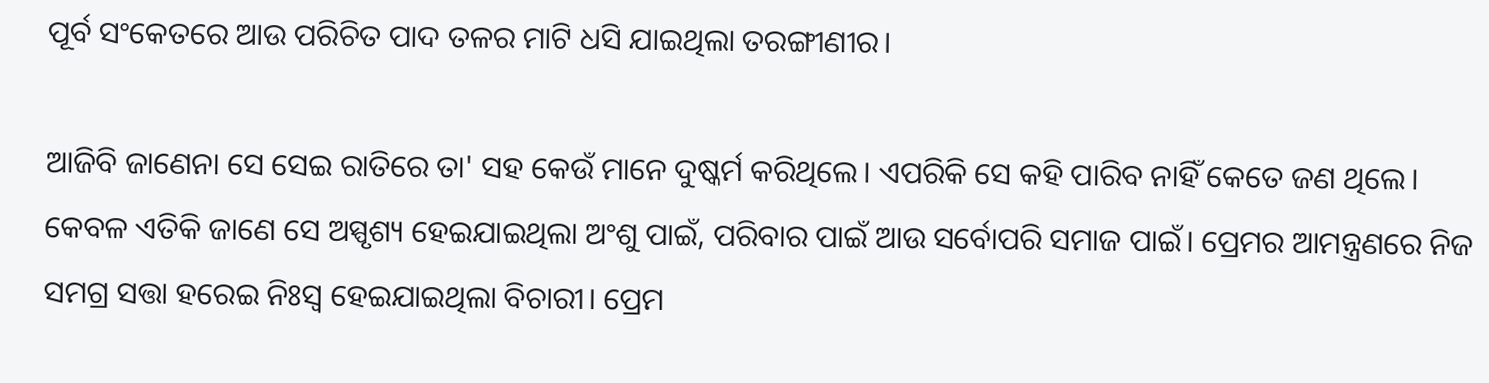ପୂର୍ବ ସଂକେତରେ ଆଉ ପରିଚିତ ପାଦ ତଳର ମାଟି ଧସି ଯାଇଥିଲା ତରଙ୍ଗୀଣୀର।

ଆଜିବି ଜାଣେନା ସେ ସେଇ ରାତିରେ ତା' ସହ କେଉଁ ମାନେ ଦୁଷ୍କର୍ମ କରିଥିଲେ। ଏପରିକି ସେ କହି ପାରିବ ନାହିଁ କେତେ ଜଣ ଥିଲେ। କେବଳ ଏତିକି ଜାଣେ ସେ ଅସ୍ପୃଶ୍ୟ ହେଇଯାଇଥିଲା ଅଂଶୁ ପାଇଁ, ପରିବାର ପାଇଁ ଆଉ ସର୍ବୋପରି ସମାଜ ପାଇଁ। ପ୍ରେମର ଆମନ୍ତ୍ରଣରେ ନିଜ ସମଗ୍ର ସତ୍ତା ହରେଇ ନିଃସ୍ୱ ହେଇଯାଇଥିଲା ବିଚାରୀ। ପ୍ରେମ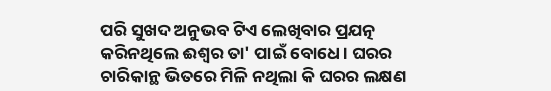ପରି ସୁଖଦ ଅନୁଭବ ଟିଏ ଲେଖିବାର ପ୍ରଯତ୍ନ କରିନଥିଲେ ଈଶ୍ୱର ତା' ପାଇଁ ବୋଧେ। ଘରର ଚାରିକାନ୍ଥ ଭିତରେ ମିଳି ନଥିଲା କି ଘରର ଲକ୍ଷଣ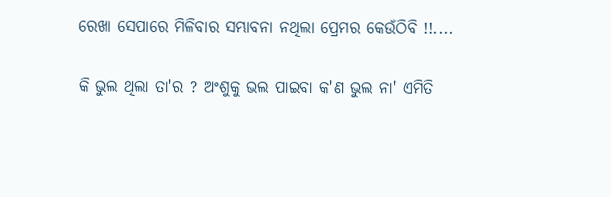ରେଖା ସେପାରେ ମିଳିବାର ସମ୍ଭାବନା ନଥିଲା ପ୍ରେମର କେଉଁଠିବି !!....

କି ଭୁଲ ଥିଲା ତା'ର ? ଅଂଶୁକୁ ଭଲ ପାଇବା କ'ଣ ଭୁଲ ନା' ଏମିତି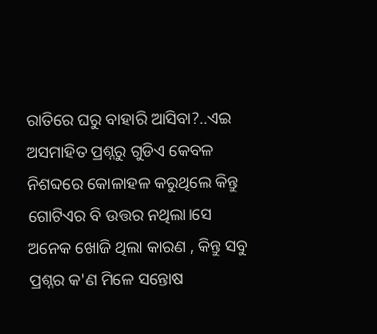ରାତିରେ ଘରୁ ବାହାରି ଆସିବା?..ଏଇ ଅସମାହିତ ପ୍ରଶ୍ନରୁ ଗୁଡିଏ କେବଳ ନିଶବ୍ଦରେ କୋଳାହଳ କରୁଥିଲେ କିନ୍ତୁ ଗୋଟିଏର ବି ଉତ୍ତର ନଥିଲା।ସେ ଅନେକ ଖୋଜି ଥିଲା କାରଣ , କିନ୍ତୁ ସବୁ ପ୍ରଶ୍ନର କ'ଣ ମିଳେ ସନ୍ତୋଷ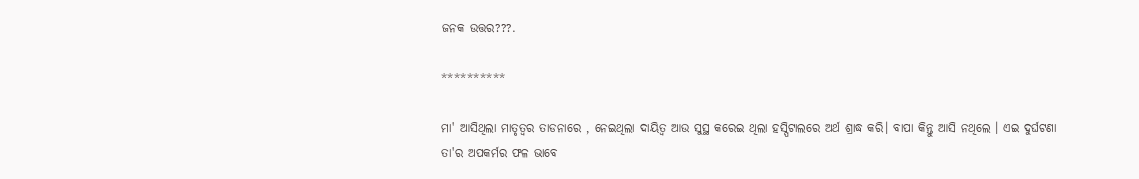ଜନକ ଉତ୍ତର???.

**********

ମା' ଆସିଥିଲା ମାତୃତ୍ୱର ତାଡନାରେ , ନେଇଥିଲା ଦାୟିତ୍ୱ ଆଉ ସୁସ୍ଥ କରେଇ ଥିଲା ହସ୍ପିଟାଲରେ ଅର୍ଥ ଶ୍ରାଦ୍ଧ କରି। ବାପା କିନ୍ତୁ ଆସି ନଥିଲେ । ଏଇ ଦୁର୍ଘଟଣା ତା'ର ଅପକର୍ମର ଫଳ ଭାବେ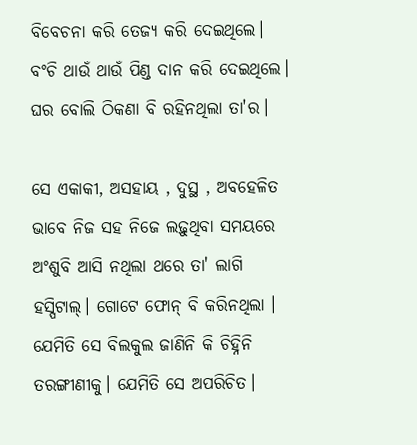ବିବେଚନା କରି ତେଜ୍ୟ କରି ଦେଇଥିଲେ। ବଂଚି ଥାଉଁ ଥାଉଁ ପିଣ୍ଡ ଦାନ କରି ଦେଇଥିଲେ। ଘର ବୋଲି ଠିକଣା ବି ରହିନଥିଲା ତା'ର।

ସେ ଏକାକୀ, ଅସହାୟ , ଦୁସ୍ଥ , ଅବହେଳିତ ଭାବେ ନିଜ ସହ ନିଜେ ଲଢ଼ୁଥିବା ସମୟରେ ଅଂଶୁବି ଆସି ନଥିଲା ଥରେ ତା' ଲାଗି ହସ୍ପିଟାଲ୍। ଗୋଟେ ଫୋନ୍ ବି କରିନଥିଲା । ଯେମିତି ସେ ବିଲକୁଲ ଜାଣିନି କି ଚିହ୍ନିନି ତରଙ୍ଗୀଣୀକୁ। ଯେମିତି ସେ ଅପରିଚିତ।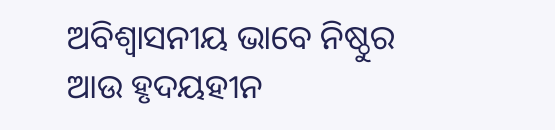ଅବିଶ୍ୱାସନୀୟ ଭାବେ ନିଷ୍ଠୁର ଆଉ ହୃଦୟହୀନ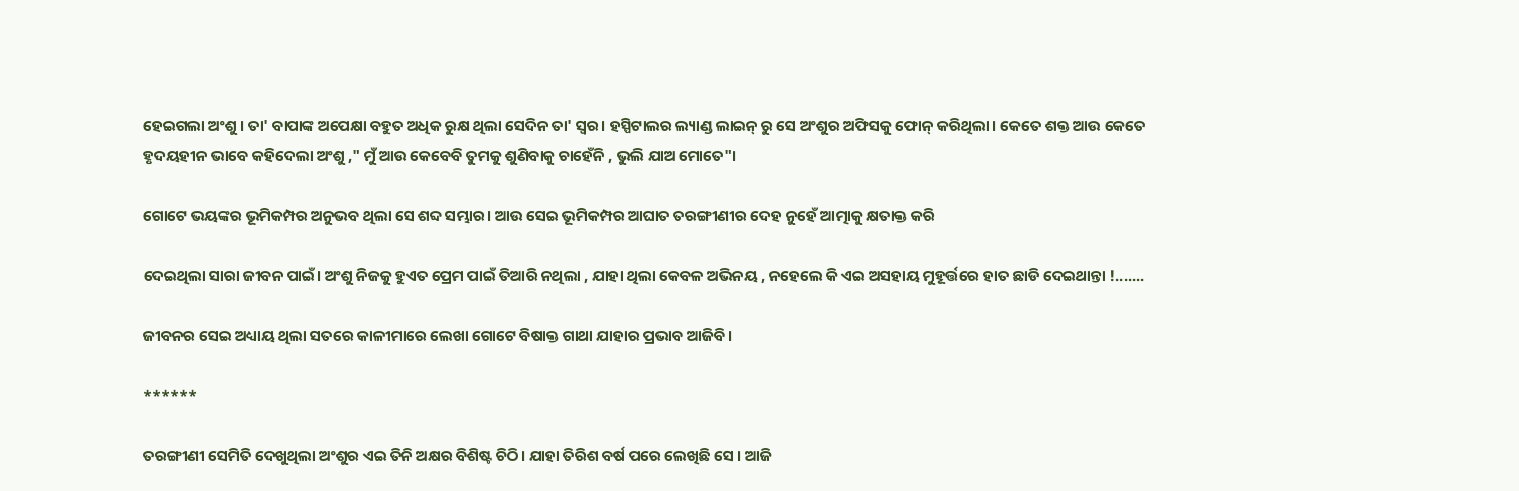ହେଇଗଲା ଅଂଶୁ । ତା' ବାପାଙ୍କ ଅପେକ୍ଷା ବହୁତ ଅଧିକ ରୁକ୍ଷ ଥିଲା ସେଦିନ ତା' ସ୍ୱର। ହସ୍ପିଟାଲର ଲ୍ୟାଣ୍ଡ ଲାଇନ୍ ରୁ ସେ ଅଂଶୁର ଅଫିସକୁ ଫୋନ୍ କରିଥିଲା। କେତେ ଶକ୍ତ ଆଉ କେତେ ହୃଦୟହୀନ ଭାବେ କହିଦେଲା ଅଂଶୁ ," ମୁଁ ଆଉ କେବେବି ତୁମକୁ ଶୁଣିବାକୁ ଚାହେଁନି , ଭୁଲି ଯାଅ ମୋତେ"।

ଗୋଟେ ଭୟଙ୍କର ଭୂମିକମ୍ପର ଅନୁଭବ ଥିଲା ସେ ଶବ୍ଦ ସମ୍ଭାର। ଆଉ ସେଇ ଭୂମିକମ୍ପର ଆଘାତ ତରଙ୍ଗୀଣୀର ଦେହ ନୁହେଁ ଆତ୍ମାକୁ କ୍ଷତାକ୍ତ କରି

ଦେଇଥିଲା ସାରା ଜୀବନ ପାଇଁ। ଅଂଶୁ ନିଜକୁ ହୁଏତ ପ୍ରେମ ପାଇଁ ତିଆରି ନଥିଲା , ଯାହା ଥିଲା କେବଳ ଅଭିନୟ , ନହେଲେ କି ଏଇ ଅସହାୟ ମୁହୂର୍ତ୍ତରେ ହାତ ଛାଡି ଦେଇଥାନ୍ତା !.......

ଜୀବନର ସେଇ ଅଧ୍ୟାୟ ଥିଲା ସତରେ କାଳୀମାରେ ଲେଖା ଗୋଟେ ବିଷାକ୍ତ ଗାଥା ଯାହାର ପ୍ରଭାବ ଆଜିବି।

******

ତରଙ୍ଗୀଣୀ ସେମିତି ଦେଖୁଥିଲା ଅଂଶୁର ଏଇ ତିନି ଅକ୍ଷର ବିଶିଷ୍ଟ ଚିଠି। ଯାହା ତିରିଶ ବର୍ଷ ପରେ ଲେଖିଛି ସେ । ଆଜି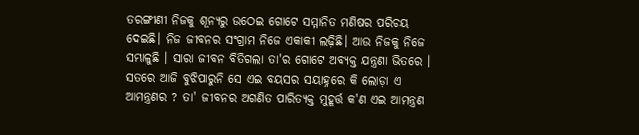ତରଙ୍ଗୀଣୀ ନିଜକୁ ଶୂନ୍ୟରୁ ଉଠେଇ ଗୋଟେ ସମ୍ମାନିତ ମଣିଷର ପରିଚୟ ଦେଇଛି। ନିଜ ଜୀବନର ସଂଗ୍ରାମ ନିଜେ ଏକାକୀ ଲଢ଼ିଛି। ଆଉ ନିଜକୁ ନିଜେ ସମ୍ଭାଳୁଛି । ସାରା ଜୀବନ ବିତିଗଲା ତା'ର ଗୋଟେ ଅବ୍ୟକ୍ତ ଯନ୍ତ୍ରଣା ଭିତରେ । ସତରେ ଆଜି ବୁଝିପାରୁନି ସେ ଏଇ ବୟସର ସୟାହ୍ନରେ କି ଲୋଡ଼ା ଏ ଆମନ୍ତ୍ରଣର ? ତା' ଜୀବନର ଅଗଣିତ ପାରିତ୍ୟକ୍ତ ମୁହୂର୍ତ୍ତ କ'ଣ ଏଇ ଆମନ୍ତ୍ରଣ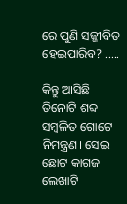ରେ ପୁଣି ସଜ୍ଜୀବିତ ହେଇପାରିବ? .....

କିନ୍ତୁ ଆସିଛି ତିନୋଟି ଶବ୍ଦ ସମ୍ବଳିତ ଗୋଟେ ନିମନ୍ତ୍ରଣ। ସେଇ ଛୋଟ କାଗଜ ଲେଖାଟି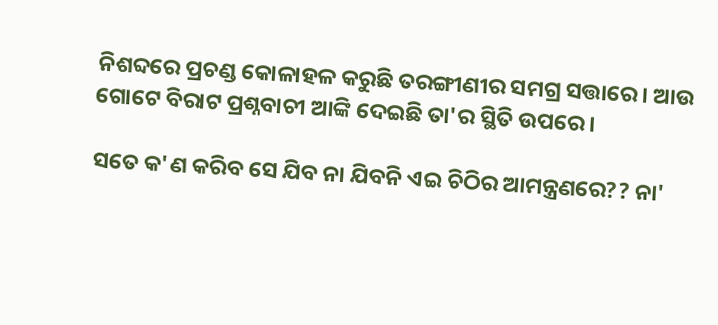ନିଶବ୍ଦରେ ପ୍ରଚଣ୍ଡ କୋଳାହଳ କରୁଛି ତରଙ୍ଗୀଣୀର ସମଗ୍ର ସତ୍ତାରେ। ଆଉ ଗୋଟେ ବିରାଟ ପ୍ରଶ୍ନବାଚୀ ଆଙ୍କି ଦେଇଛି ତା'ର ସ୍ଥିତି ଉପରେ।

ସତେ କ'ଣ କରିବ ସେ ଯିବ ନା ଯିବନି ଏଇ ଚିଠିର ଆମନ୍ତ୍ରଣରେ?? ନା'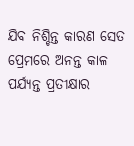ଯିବ ନିଶ୍ଚିନ୍ତ କାରଣ ସେତ ପ୍ରେମରେ ଅନନ୍ତ କାଳ ପର୍ଯ୍ୟନ୍ତ ପ୍ରତୀକ୍ଷାର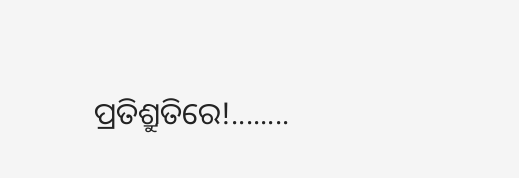ପ୍ରତିଶ୍ରୁତିରେ!........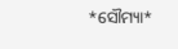*ସୌମ୍ୟା*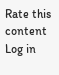Rate this content
Log in